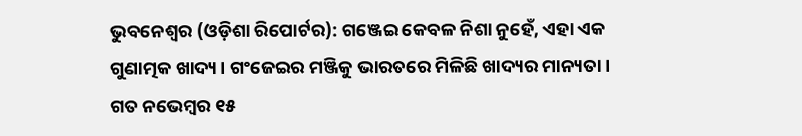ଭୁବନେଶ୍ୱର (ଓଡ଼ିଶା ରିପୋର୍ଟର): ଗଞ୍ଜେଇ କେବଳ ନିଶା ନୁହେଁ, ଏହା ଏକ ଗୁଣାତ୍ମକ ଖାଦ୍ୟ। ଗଂଜେଇର ମଞ୍ଜିକୁ ଭାରତରେ ମିଳିଛି ଖାଦ୍ୟର ମାନ୍ୟତା। ଗତ ନଭେମ୍ବର ୧୫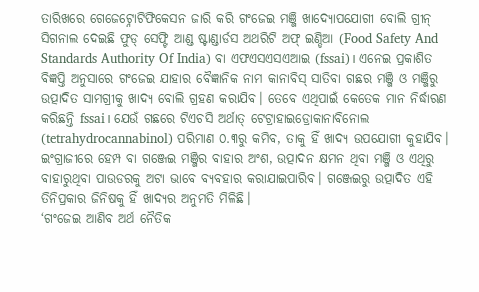ତାରିଖରେ ଗେଜେଟ୍ନୋଟିଫିକେସନ ଜାରି କରି ଗଂଜେଇ ମଞ୍ଜି ଖାଦ୍ୟୋପଯୋଗୀ ବୋଲି ଗ୍ରୀନ୍ ସିଗନାଲ ଦେଇଛି ଫୁଡ୍ ସେଫ୍ଟି ଆଣ୍ଡ ଷ୍ଟାଣ୍ଡାର୍ଡସ ଅଥରିଟି ଅଫ୍ ଇଣ୍ଡିଆ (Food Safety And Standards Authority Of India) ବା ଏଫଏସଏସଏଆଇ (fssai)। ଏନେଇ ପ୍ରକାଶିତ ବିଜ୍ଞପ୍ତି ଅନୁସାରେ ଗଂଜେଇ ଯାହାର ବୈଜ୍ଞାନିକ ନାମ କାନାବିସ୍ ସାତିବା ଗଛର ମଞ୍ଜି ଓ ମଞ୍ଜିରୁ ଉତ୍ପାଦିତ ସାମଗ୍ରୀକୁ ଖାଦ୍ୟ ବୋଲି ଗ୍ରହଣ କରାଯିବ। ତେବେ ଏଥିପାଇଁ କେତେକ ମାନ ନିର୍ଦ୍ଧାରଣ କରିଛନ୍ତି fssai। ଯେଉଁ ଗଛରେ ଟିଏଚସି ଅର୍ଥାତ୍ ଟେଟ୍ରାହାଇଡ୍ରୋକାନାବିନୋଲ (tetrahydrocannabinol) ପରିମାଣ ୦.୩ରୁ କମିବ, ତାକୁ ହିଁ ଖାଦ୍ୟ ଉପଯୋଗୀ କୁହାଯିବ। ଇଂଗ୍ରାଜୀରେ ହେମ୍ପ ବା ଗଞ୍ଜେଇ ମଞ୍ଜିର ବାହାର ଅଂଶ, ଉତ୍ପାଦନ କ୍ଷମନ ଥିବା ମଞ୍ଜି ଓ ଏଥିରୁ ବାହାରୁଥିବା ପାଉଡରକୁ ଅଟା ଭାବେ ବ୍ୟବହାର କରାଯାଇପାରିବ। ଗଞ୍ଜେଇରୁ ଉତ୍ପାଦିତ ଏହି ତିନିପ୍ରକାର ଜିନିଷକୁ ହିଁ ଖାଦ୍ୟର ଅନୁମତି ମିଳିଛି।
‘ଗଂଜେଇ ଆଣିବ ଅର୍ଥ ନୈତିକ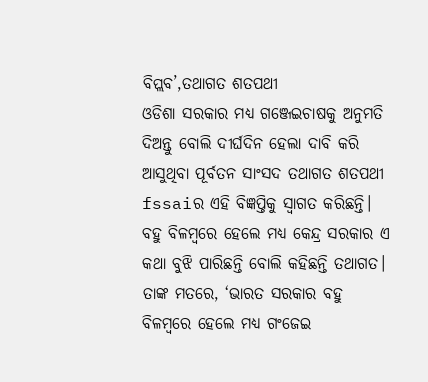ବିପ୍ଲବ’,ତଥାଗତ ଶତପଥୀ
ଓଡିଶା ସରକାର ମଧ୍ୟ ଗଞ୍ଜେଇଚାଷକୁ ଅନୁମତି ଦିଅନ୍ତୁ ବୋଲି ଦୀର୍ଘଦିନ ହେଲା ଦାବି କରି ଆସୁଥିବା ପୂର୍ବତନ ସାଂସଦ ତଥାଗତ ଶତପଥୀ fssaiର ଏହି ବିଜ୍ଞପ୍ତିକୁ ସ୍ୱାଗତ କରିଛନ୍ତି। ବହୁ ବିଳମ୍ବରେ ହେଲେ ମଧ୍ୟ କେନ୍ଦ୍ର ସରକାର ଏ କଥା ବୁଝି ପାରିଛନ୍ତି ବୋଲି କହିଛନ୍ତି ତଥାଗତ। ତାଙ୍କ ମତରେ, ‘ଭାରତ ସରକାର ବହୁ ବିଳମ୍ବରେ ହେଲେ ମଧ୍ୟ ଗଂଜେଇ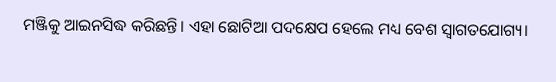ମଞ୍ଜିକୁ ଆଇନସିଦ୍ଧ କରିଛନ୍ତି। ଏହା ଛୋଟିଆ ପଦକ୍ଷେପ ହେଲେ ମଧ୍ୟ ବେଶ ସ୍ୱାଗତଯୋଗ୍ୟ।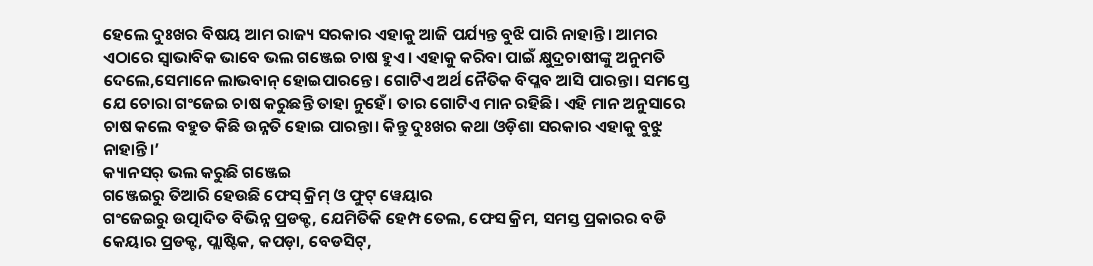ହେଲେ ଦୁଃଖର ବିଷୟ ଆମ ରାଜ୍ୟ ସରକାର ଏହାକୁ ଆଜି ପର୍ଯ୍ୟନ୍ତ ବୁଝି ପାରି ନାହାନ୍ତି। ଆମର ଏଠାରେ ସ୍ୱାଭାବିକ ଭାବେ ଭଲ ଗଞ୍ଜେଇ ଚାଷ ହୁଏ। ଏହାକୁ କରିବା ପାଇଁ କ୍ଷୁଦ୍ରଚାଷୀଙ୍କୁ ଅନୁମତି ଦେଲେ,ସେମାନେ ଲାଭବାନ୍ ହୋଇପାରନ୍ତେ। ଗୋଟିଏ ଅର୍ଥ ନୈତିକ ବିପ୍ଳବ ଆସି ପାରନ୍ତା। ସମସ୍ତେ ଯେ ଚୋରା ଗଂଜେଇ ଚାଷ କରୁଛନ୍ତି ତାହା ନୁହେଁ। ତାର ଗୋଟିଏ ମାନ ରହିଛି। ଏହି ମାନ ଅନୁସାରେ ଚାଷ କଲେ ବହୁତ କିଛି ଉନ୍ନତି ହୋଇ ପାରନ୍ତା। କିନ୍ତୁ ଦୁଃଖର କଥା ଓଡ଼ିଶା ସରକାର ଏହାକୁ ବୁଝୁ ନାହାନ୍ତି।’
କ୍ୟାନସର୍ ଭଲ କରୁଛି ଗଞ୍ଜେଇ
ଗଞ୍ଜେଇରୁ ତିଆରି ହେଉଛି ଫେସ୍ କ୍ରିମ୍ ଓ ଫୁଟ୍ ୱେୟାର
ଗଂଜେଇରୁ ଉତ୍ପାଦିତ ବିଭିନ୍ନ ପ୍ରଡକ୍ଟ, ଯେମିତିକି ହେମ୍ପ ତେଲ, ଫେସ କ୍ରିମ, ସମସ୍ତ ପ୍ରକାରର ବଡି କେୟାର ପ୍ରଡକ୍ଟ, ପ୍ଲାଷ୍ଟିକ, କପଡ଼ା, ବେଡସିଟ୍,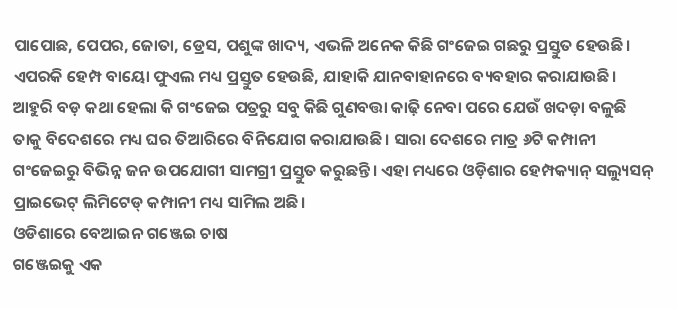ପାପୋଛ, ପେପର, ଜୋତା, ଡ୍ରେସ, ପଶୁଙ୍କ ଖାଦ୍ୟ, ଏଭଳି ଅନେକ କିଛି ଗଂଜେଇ ଗଛରୁ ପ୍ରସ୍ତୁତ ହେଉଛି। ଏପରକି ହେମ୍ପ ବାୟୋ ଫୁଏଲ ମଧ୍ୟ ପ୍ରସ୍ତୁତ ହେଉଛି, ଯାହାକି ଯାନବାହାନରେ ବ୍ୟବହାର କରାଯାଉଛି। ଆହୁରି ବଡ଼ କଥା ହେଲା କି ଗଂଜେଇ ପତ୍ରରୁ ସବୁ କିଛି ଗୁଣବତ୍ତା କାଢ଼ି ନେବା ପରେ ଯେଉଁ ଖଦଡ଼ା ବଳୁଛି ତାକୁ ବିଦେଶରେ ମଧ୍ୟ ଘର ତିଆରିରେ ବିନିଯୋଗ କରାଯାଉଛି। ସାରା ଦେଶରେ ମାତ୍ର ୬ଟି କମ୍ପାନୀ ଗଂଜେଇରୁ ବିଭିନ୍ନ ଜନ ଉପଯୋଗୀ ସାମଗ୍ରୀ ପ୍ରସ୍ତୁତ କରୁଛନ୍ତି। ଏହା ମଧ୍ୟରେ ଓଡ଼ିଶାର ହେମ୍ପକ୍ୟାନ୍ ସଲ୍ୟୁସନ୍ ପ୍ରାଇଭେଟ୍ ଲିମିଟେଡ୍ କମ୍ପାନୀ ମଧ୍ୟ ସାମିଲ ଅଛି।
ଓଡିଶାରେ ବେଆଇନ ଗଞ୍ଜେଇ ଚାଷ
ଗଞ୍ଜେଇକୁ ଏକ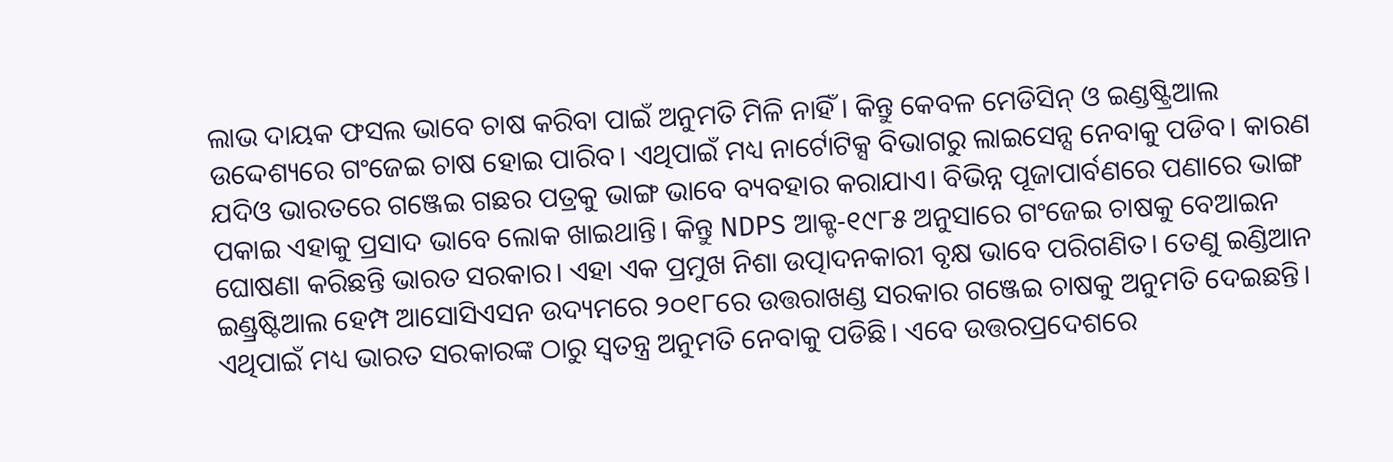ଲାଭ ଦାୟକ ଫସଲ ଭାବେ ଚାଷ କରିବା ପାଇଁ ଅନୁମତି ମିଳି ନାହିଁ । କିନ୍ତୁ କେବଳ ମେଡିସିନ୍ ଓ ଇଣ୍ଡଷ୍ଟ୍ରିଆଲ ଉଦ୍ଦେଶ୍ୟରେ ଗଂଜେଇ ଚାଷ ହୋଇ ପାରିବ। ଏଥିପାଇଁ ମଧ୍ୟ ନାର୍ଟୋଟିକ୍ସ ବିଭାଗରୁ ଲାଇସେନ୍ସ ନେବାକୁ ପଡିବ। କାରଣ ଯଦିଓ ଭାରତରେ ଗଞ୍ଜେଇ ଗଛର ପତ୍ରକୁ ଭାଙ୍ଗ ଭାବେ ବ୍ୟବହାର କରାଯାଏ। ବିଭିନ୍ନ ପୂଜାପାର୍ବଣରେ ପଣାରେ ଭାଙ୍ଗ ପକାଇ ଏହାକୁ ପ୍ରସାଦ ଭାବେ ଲୋକ ଖାଇଥାନ୍ତି। କିନ୍ତୁ NDPS ଆକ୍ଟ-୧୯୮୫ ଅନୁସାରେ ଗଂଜେଇ ଚାଷକୁ ବେଆଇନ ଘୋଷଣା କରିଛନ୍ତି ଭାରତ ସରକାର। ଏହା ଏକ ପ୍ରମୁଖ ନିଶା ଉତ୍ପାଦନକାରୀ ବୃକ୍ଷ ଭାବେ ପରିଗଣିତ। ତେଣୁ ଇଣ୍ଡିଆନ ଇଣ୍ଡ୍ରଷ୍ଟିଆଲ ହେମ୍ପ ଆସୋସିଏସନ ଉଦ୍ୟମରେ ୨୦୧୮ରେ ଉତ୍ତରାଖଣ୍ଡ ସରକାର ଗଞ୍ଜେଇ ଚାଷକୁ ଅନୁମତି ଦେଇଛନ୍ତି। ଏଥିପାଇଁ ମଧ୍ୟ ଭାରତ ସରକାରଙ୍କ ଠାରୁ ସ୍ୱତନ୍ତ୍ର ଅନୁମତି ନେବାକୁ ପଡିଛି। ଏବେ ଉତ୍ତରପ୍ରଦେଶରେ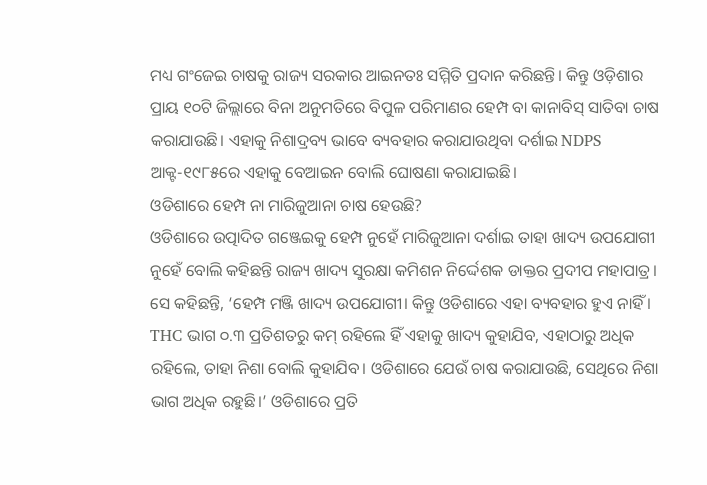ମଧ୍ୟ ଗଂଜେଇ ଚାଷକୁ ରାଜ୍ୟ ସରକାର ଆଇନତଃ ସମ୍ମିତି ପ୍ରଦାନ କରିଛନ୍ତି। କିନ୍ତୁ ଓଡ଼ିଶାର ପ୍ରାୟ ୧୦ଟି ଜିଲ୍ଲାରେ ବିନା ଅନୁମତିରେ ବିପୁଳ ପରିମାଣର ହେମ୍ପ ବା କାନାବିସ୍ ସାତିବା ଚାଷ କରାଯାଉଛି। ଏହାକୁ ନିଶାଦ୍ରବ୍ୟ ଭାବେ ବ୍ୟବହାର କରାଯାଉଥିବା ଦର୍ଶାଇ NDPS ଆକ୍ଟ-୧୯୮୫ରେ ଏହାକୁ ବେଆଇନ ବୋଲି ଘୋଷଣା କରାଯାଇଛି।
ଓଡିଶାରେ ହେମ୍ପ ନା ମାରିଜୁଆନା ଚାଷ ହେଉଛି?
ଓଡିଶାରେ ଉତ୍ପାଦିତ ଗଞ୍ଜେଇକୁ ହେମ୍ପ ନୁହେଁ ମାରିଜୁଆନା ଦର୍ଶାଇ ତାହା ଖାଦ୍ୟ ଉପଯୋଗୀ ନୁହେଁ ବୋଲି କହିଛନ୍ତି ରାଜ୍ୟ ଖାଦ୍ୟ ସୁରକ୍ଷା କମିଶନ ନିର୍ଦ୍ଦେଶକ ଡାକ୍ତର ପ୍ରଦୀପ ମହାପାତ୍ର। ସେ କହିଛନ୍ତି, ‘ହେମ୍ପ ମଞ୍ଜି ଖାଦ୍ୟ ଉପଯୋଗୀ। କିନ୍ତୁ ଓଡିଶାରେ ଏହା ବ୍ୟବହାର ହୁଏ ନାହିଁ । THC ଭାଗ ୦.୩ ପ୍ରତିଶତରୁ କମ୍ ରହିଲେ ହିଁ ଏହାକୁ ଖାଦ୍ୟ କୁହାଯିବ, ଏହାଠାରୁ ଅଧିକ ରହିଲେ, ତାହା ନିଶା ବୋଲି କୁହାଯିବ। ଓଡିଶାରେ ଯେଉଁ ଚାଷ କରାଯାଉଛି, ସେଥିରେ ନିଶା ଭାଗ ଅଧିକ ରହୁଛି।’ ଓଡିଶାରେ ପ୍ରତି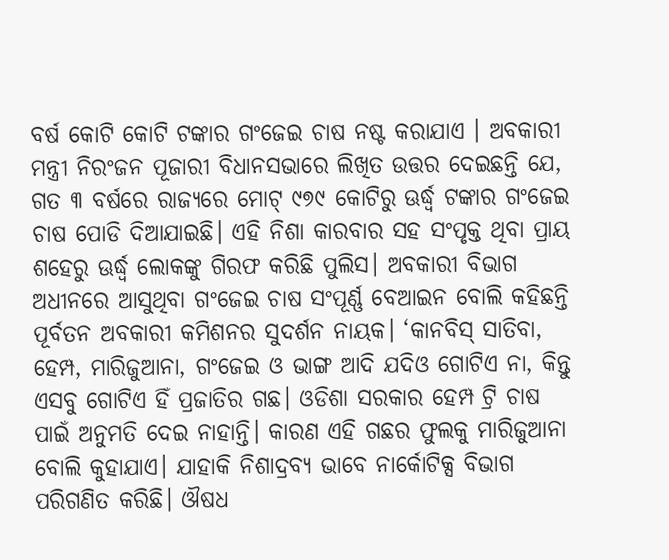ବର୍ଷ କୋଟି କୋଟି ଟଙ୍କାର ଗଂଜେଇ ଚାଷ ନଷ୍ଟ କରାଯାଏ । ଅବକାରୀ ମନ୍ତ୍ରୀ ନିରଂଜନ ପୂଜାରୀ ବିଧାନସଭାରେ ଲିଖିତ ଉତ୍ତର ଦେଇଛନ୍ତି ଯେ, ଗତ ୩ ବର୍ଷରେ ରାଜ୍ୟରେ ମୋଟ୍ ୯୭୯ କୋଟିରୁ ଊର୍ଦ୍ଧ୍ୱ ଟଙ୍କାର ଗଂଜେଇ ଚାଷ ପୋଡି ଦିଆଯାଇଛି। ଏହି ନିଶା କାରବାର ସହ ସଂପୃକ୍ତ ଥିବା ପ୍ରାୟ ଶହେରୁ ଊର୍ଦ୍ଧ୍ୱ ଲୋକଙ୍କୁ ଗିରଫ କରିଛି ପୁଲିସ। ଅବକାରୀ ବିଭାଗ ଅଧୀନରେ ଆସୁଥିବା ଗଂଜେଇ ଚାଷ ସଂପୂର୍ଣ୍ଣ ବେଆଇନ ବୋଲି କହିଛନ୍ତି ପୂର୍ବତନ ଅବକାରୀ କମିଶନର ସୁଦର୍ଶନ ନାୟକ। ‘କାନବିସ୍ ସାତିବା, ହେମ୍ପ, ମାରିଜୁଆନା, ଗଂଜେଇ ଓ ଭାଙ୍ଗ ଆଦି ଯଦିଓ ଗୋଟିଏ ନା, କିନ୍ତୁ ଏସବୁ ଗୋଟିଏ ହିଁ ପ୍ରଜାତିର ଗଛ। ଓଡିଶା ସରକାର ହେମ୍ପ ଟ୍ରି ଚାଷ ପାଇଁ ଅନୁମତି ଦେଇ ନାହାନ୍ତି। କାରଣ ଏହି ଗଛର ଫୁଲକୁ ମାରିଜୁଆନା ବୋଲି କୁହାଯାଏ। ଯାହାକି ନିଶାଦ୍ରବ୍ୟ ଭାବେ ନାର୍କୋଟିକ୍ସ ବିଭାଗ ପରିଗଣିତ କରିଛି। ଔଷଧ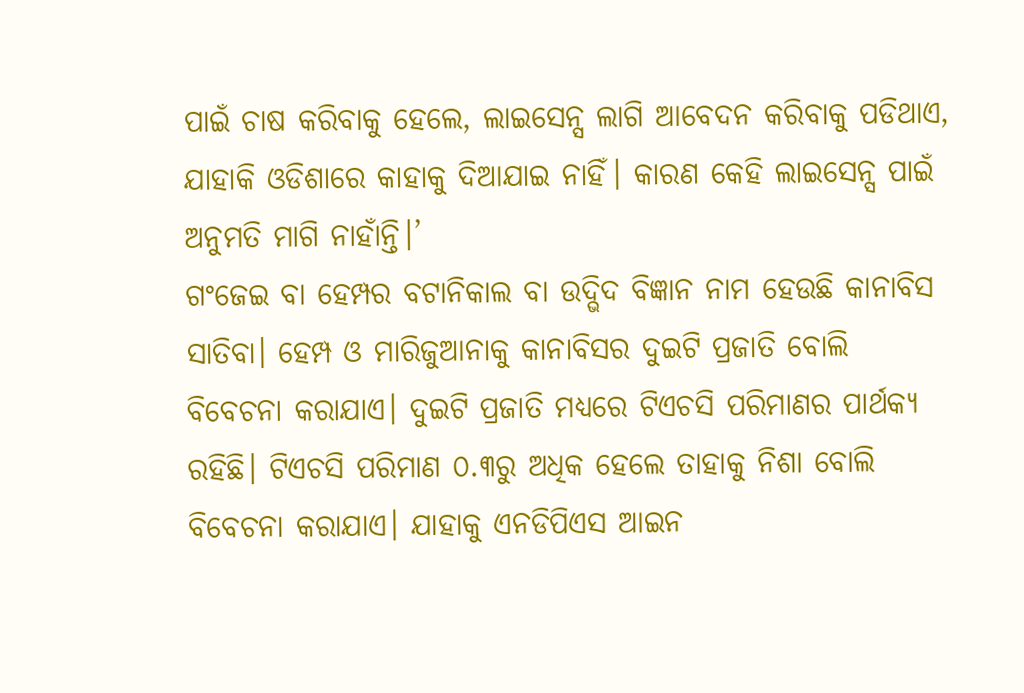ପାଇଁ ଚାଷ କରିବାକୁ ହେଲେ, ଲାଇସେନ୍ସ ଲାଗି ଆବେଦନ କରିବାକୁ ପଡିଥାଏ, ଯାହାକି ଓଡିଶାରେ କାହାକୁ ଦିଆଯାଇ ନାହିଁ। କାରଣ କେହି ଲାଇସେନ୍ସ ପାଇଁ ଅନୁମତି ମାଗି ନାହାଁନ୍ତି।’
ଗଂଜେଇ ବା ହେମ୍ପର ବଟାନିକାଲ ବା ଉଦ୍ଭିଦ ବିଜ୍ଞାନ ନାମ ହେଉଛି କାନାବିସ ସାତିବା। ହେମ୍ପ ଓ ମାରିଜୁଆନାକୁ କାନାବିସର ଦୁଇଟି ପ୍ରଜାତି ବୋଲି ବିବେଚନା କରାଯାଏ। ଦୁଇଟି ପ୍ରଜାତି ମଧ୍ୟରେ ଟିଏଚସି ପରିମାଣର ପାର୍ଥକ୍ୟ ରହିଛି। ଟିଏଚସି ପରିମାଣ ୦.୩ରୁ ଅଧିକ ହେଲେ ତାହାକୁ ନିଶା ବୋଲି ବିବେଚନା କରାଯାଏ। ଯାହାକୁ ଏନଡିପିଏସ ଆଇନ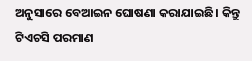ଅନୁସାରେ ବେଆଇନ ଘୋଷଣା କରାଯାଇଛି। କିନ୍ତୁ ଟିଏଚସି ପରମାଣ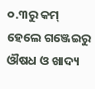୦.୩ରୁ କମ୍ ହେଲେ ଗଞ୍ଜେଇରୁ ଔଷଧ ଓ ଖାଦ୍ୟ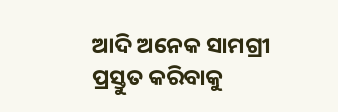ଆଦି ଅନେକ ସାମଗ୍ରୀ ପ୍ରସ୍ତୁତ କରିବାକୁ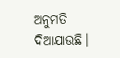ଅନୁମତି ଦିଆଯାଉଛି।